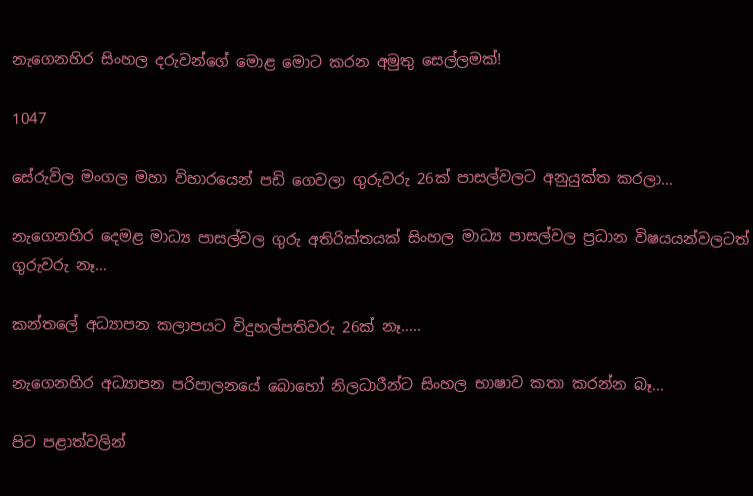නැගෙනහිර සිංහල දරුවන්ගේ මොළ මොට කරන අමුතු සෙල්ලමක්!

1047

සේරුවිල මංගල මහා විහාරයෙන් පඩි ගෙවලා ගුරුවරු 26ක් පාසල්වලට අනුයුක්ත කරලා…

නැගෙනහිර දෙමළ මාධ්‍ය පාසල්වල ගුරු අතිරික්තයක් සිංහල මාධ්‍ය පාසල්වල ප්‍රධාන විෂයයන්වලටත් ගුරුවරු නෑ…

කන්තලේ අධ්‍යාපන කලාපයට විදුහල්පතිවරු 26ක් නෑ…..

නැගෙනහිර අධ්‍යාපන පරිපාලනයේ බොහෝ නිලධාරීන්ට සිංහල භාෂාව කතා කරන්න බෑ…

පිට පළාත්වලින්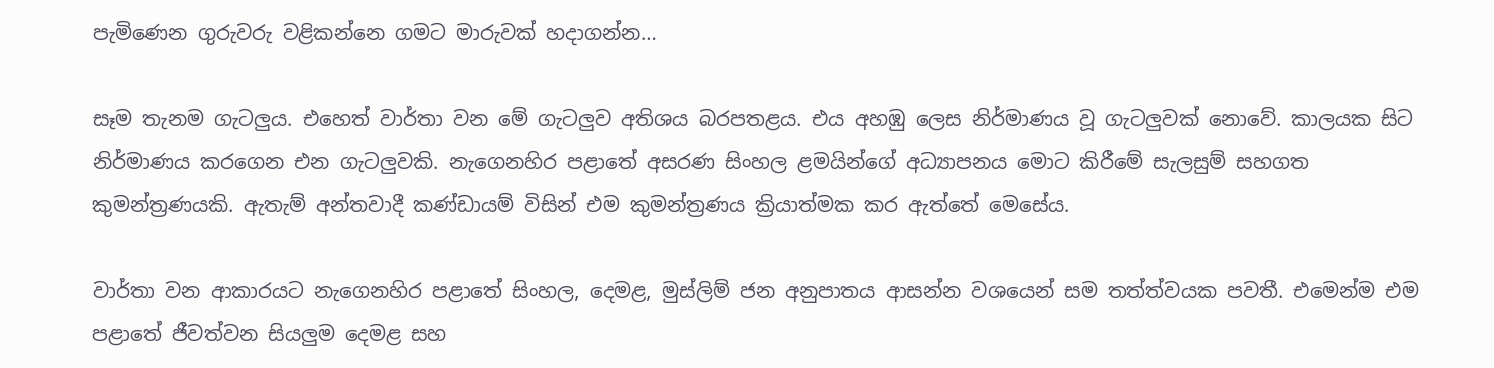පැමිණෙන ගුරුවරු වළිකන්නෙ ගමට මාරුවක් හදාගන්න…

සෑම තැනම ගැටලුය. එහෙත් වාර්තා වන මේ ගැටලුව අතිශය බරපතළය. එය අහඹු ලෙස නිර්මාණය වූ ගැටලුවක් නොවේ. කාලයක සිට නිර්මාණය කරගෙන එන ගැටලුවකි. නැගෙනහිර පළාතේ අසරණ සිංහල ළමයින්ගේ අධ්‍යාපනය මොට කිරීමේ සැලසුම් සහගත කුමන්ත්‍රණයකි. ඇතැම් අන්තවාදී කණ්ඩායම් විසින් එම කුමන්ත්‍රණය ක්‍රියාත්මක කර ඇත්තේ මෙසේය.

වාර්තා වන ආකාරයට නැගෙනහිර පළාතේ සිංහල, දෙමළ, මුස්ලිම් ජන අනුපාතය ආසන්න වශයෙන් සම තත්ත්වයක පවතී. එමෙන්ම එම පළාතේ ජීවත්වන සියලුම දෙමළ සහ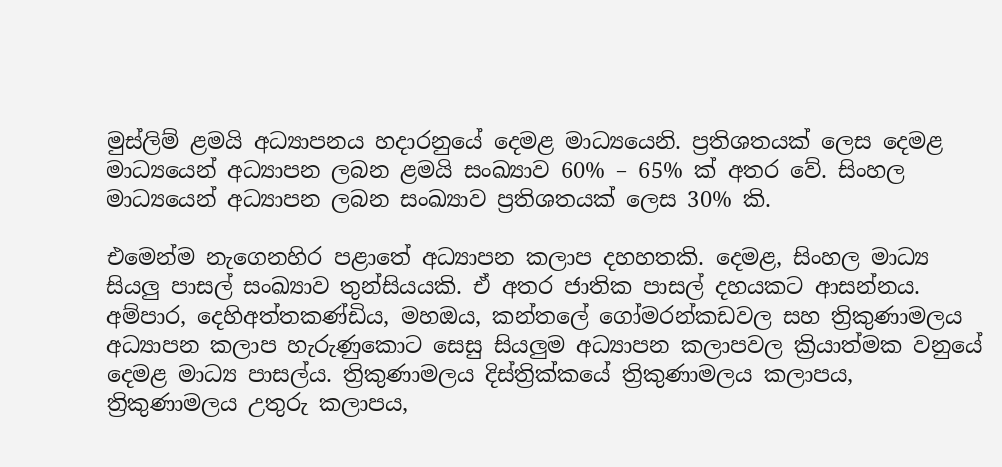මුස්ලිම් ළමයි අධ්‍යාපනය හදාරනුයේ දෙමළ මාධ්‍යයෙනි. ප්‍රතිශතයක් ලෙස දෙමළ මාධ්‍යයෙන් අධ්‍යාපන ලබන ළමයි සංඛ්‍යාව 60% – 65% ක් අතර වේ. සිංහල මාධ්‍යයෙන් අධ්‍යාපන ලබන සංඛ්‍යාව ප්‍රතිශතයක් ලෙස 30% කි.

එමෙන්ම නැගෙනහිර පළාතේ අධ්‍යාපන කලාප දහහතකි. දෙමළ, සිංහල මාධ්‍ය සියලු පාසල් සංඛ්‍යාව තුන්සියයකි. ඒ අතර ජාතික පාසල් දහයකට ආසන්නය. අම්පාර, දෙහිඅත්තකණ්ඩිය, මහඔය, කන්තලේ ගෝමරන්කඩවල සහ ත්‍රිකුණාමලය අධ්‍යාපන කලාප හැරුණුකොට සෙසු සියලුම අධ්‍යාපන කලාපවල ක්‍රියාත්මක වනුයේ දෙමළ මාධ්‍ය පාසල්ය. ත්‍රිකුණාමලය දිස්ත්‍රික්කයේ ත්‍රිකුණාමලය කලාපය, ත්‍රිකුණාමලය උතුරු කලාපය,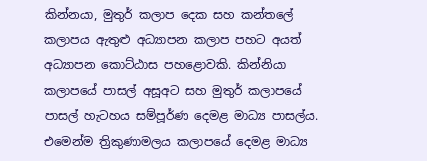කින්නයා, මුතුර් කලාප දෙක සහ කන්තලේ කලාපය ඇතුළු අධ්‍යාපන කලාප පහට අයත් අධ්‍යාපන කොට්ඨාස පහළොවකි. කින්නියා කලාපයේ පාසල් අසූඅට සහ මුතුර් කලාපයේ පාසල් හැටහය සම්පූර්ණ දෙමළ මාධ්‍ය පාසල්ය. එමෙන්ම ත්‍රිකුණාමලය කලාපයේ දෙමළ මාධ්‍ය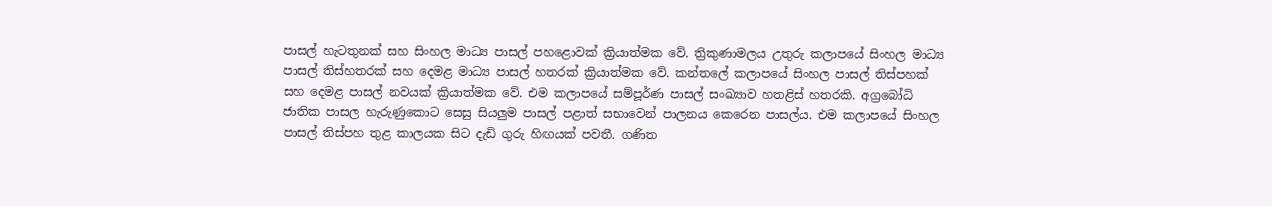පාසල් හැටතුනක් සහ සිංහල මාධ්‍ය පාසල් පහළොවක් ක්‍රියාත්මක වේ. ත්‍රිකුණාමලය උතුරු කලාපයේ සිංහල මාධ්‍ය පාසල් තිස්හතරක් සහ දෙමළ මාධ්‍ය පාසල් හතරක් ක්‍රියාත්මක වේ. කන්තලේ කලාපයේ සිංහල පාසල් තිස්පහක් සහ දෙමළ පාසල් නවයක් ක්‍රියාත්මක වේ. එම කලාපයේ සම්පූර්ණ පාසල් සංඛ්‍යාව හතළිස් හතරකි. අග්‍රබෝධි ජාතික පාසල හැරුණුකොට සෙසු සියලුම පාසල් පළාත් සභාවෙන් පාලනය කෙරෙන පාසල්ය. එම කලාපයේ සිංහල පාසල් තිස්පහ තුළ කාලයක සිට දැඩි ගුරු හිඟයක් පවතී. ගණිත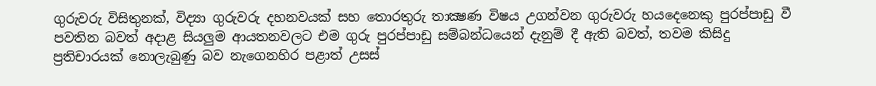ගුරුවරු විසිතුනක්, විද්‍යා ගුරුවරු දහනවයක් සහ තොරතුරු තාක්‍ෂණ විෂය උගන්වන ගුරුවරු හයදෙනෙකු පුරප්පාඩු වී පවතින බවත් අදාළ සියලුම ආයතනවලට එම ගුරු පුරප්පාඩු සම්බන්ධයෙන් දැනුම් දී ඇති බවත්, තවම කිසිදු ප්‍රතිචාරයක් නොලැබුණු බව නැගෙනහිර පළාත් උසස්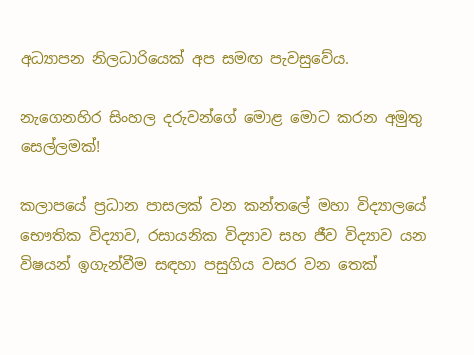අධ්‍යාපන නිලධාරියෙක් අප සමඟ පැවසුවේය.

නැගෙනහිර සිංහල දරුවන්ගේ මොළ මොට කරන අමුතු සෙල්ලමක්!

කලාපයේ ප්‍රධාන පාසලක් වන කන්තලේ මහා විද්‍යාලයේ භෞතික විද්‍යාව, රසායනික විද්‍යාව සහ ජීව විද්‍යාව යන විෂයන් ඉගැන්වීම සඳහා පසුගිය වසර වන තෙක්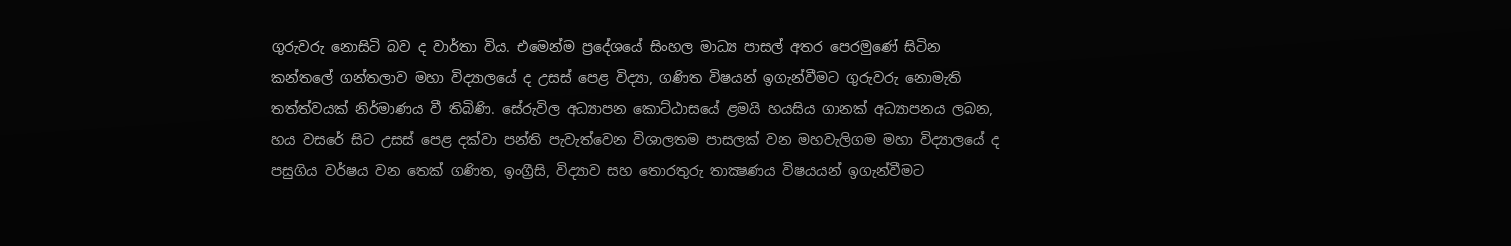ගුරුවරු නොසිටි බව ද වාර්තා විය. එමෙන්ම ප්‍රදේශයේ සිංහල මාධ්‍ය පාසල් අතර පෙරමුණේ සිටින කන්තලේ ගන්තලාව මහා විද්‍යාලයේ ද උසස් පෙළ විද්‍යා, ගණිත විෂයන් ඉගැන්වීමට ගුරුවරු නොමැති තත්ත්වයක් නිර්මාණය වී තිබිණි. සේරුවිල අධ්‍යාපන කොට්ඨාසයේ ළමයි හයසිය ගානක් අධ්‍යාපනය ලබන, හය වසරේ සිට උසස් පෙළ දක්වා පන්ති පැවැත්වෙන විශාලතම පාසලක් වන මහවැලිගම මහා විද්‍යාලයේ ද පසුගිය වර්ෂය වන තෙක් ගණිත, ඉංග්‍රීසි, විද්‍යාව සහ තොරතුරු තාක්‍ෂණය විෂයයන් ඉගැන්වීමට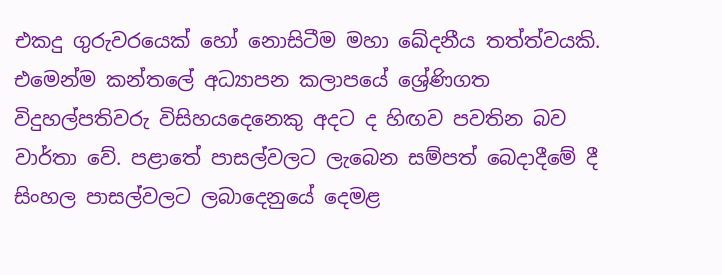එකදු ගුරුවරයෙක් හෝ නොසිටීම මහා ඛේදනීය තත්ත්වයකි. එමෙන්ම කන්තලේ අධ්‍යාපන කලාපයේ ශ්‍රේණිගත විදුහල්පතිවරු විසිහයදෙනෙකු අදට ද හිඟව පවතින බව වාර්තා වේ. පළාතේ පාසල්වලට ලැබෙන සම්පත් බෙදාදීමේ දී සිංහල පාසල්වලට ලබාදෙනුයේ දෙමළ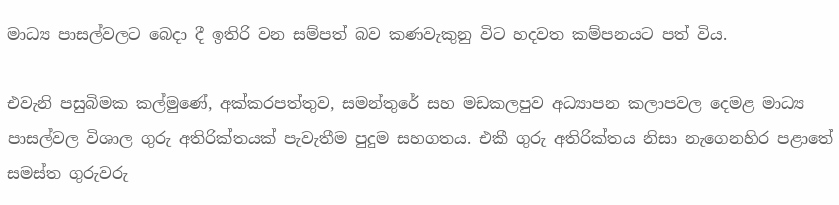මාධ්‍ය පාසල්වලට බෙදා දී ඉතිරි වන සම්පත් බව කණවැකුනු විට හදවත කම්පනයට පත් විය.

එවැනි පසුබිමක කල්මුණේ, අක්කරපත්තුව, සමන්තුරේ සහ මඩකලපුව අධ්‍යාපන කලාපවල දෙමළ මාධ්‍ය පාසල්වල විශාල ගුරු අතිරික්තයක් පැවැතීම පුදුම සහගතය. එකී ගුරු අතිරික්තය නිසා නැගෙනහිර පළාතේ සමස්ත ගුරුවරු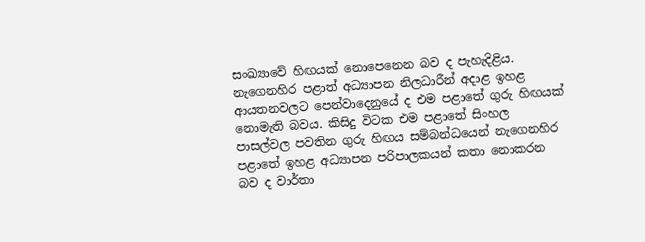සංඛ්‍යාවේ හිඟයක් නොපෙනෙන බව ද පැහැදිළිය. නැගෙනහිර පළාත් අධ්‍යාපන නිලධාරීන් අදාළ ඉහළ ආයතනවලට පෙන්වාදෙනුයේ ද එම පළාතේ ගුරු හිඟයක් නොමැති බවය. කිසිදු විටක එම පළාතේ සිංහල පාසල්වල පවතින ගුරු හිඟය සම්බන්ධයෙන් නැගෙනහිර පළාතේ ඉහළ අධ්‍යාපන පරිපාලකයන් කතා නොකරන බව ද වාර්තා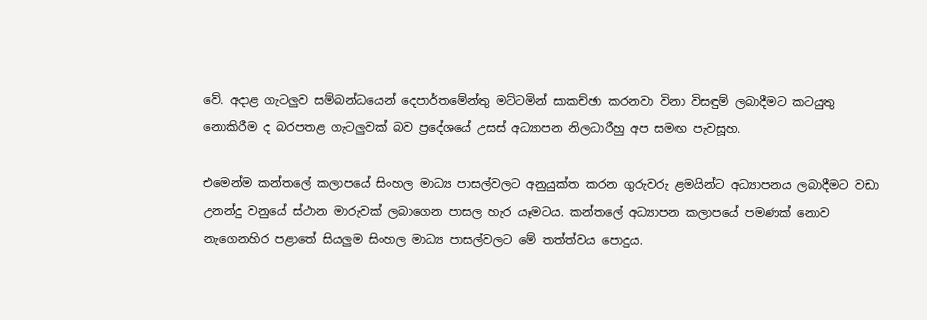වේ. අදාළ ගැටලුව සම්බන්ධයෙන් දෙපාර්තමේන්තු මට්ටමින් සාකච්ඡා කරනවා විනා විසඳුම් ලබාදීමට කටයුතු නොකිරීම ද බරපතළ ගැටලුවක් බව ප්‍රදේශයේ උසස් අධ්‍යාපන නිලධාරීහු අප සමඟ පැවසූහ.

එමෙන්ම කන්තලේ කලාපයේ සිංහල මාධ්‍ය පාසල්වලට අනුයුක්ත කරන ගුරුවරු ළමයින්ට අධ්‍යාපනය ලබාදීමට වඩා උනන්දු වනුයේ ස්ථාන මාරුවක් ලබාගෙන පාසල හැර යෑමටය. කන්තලේ අධ්‍යාපන කලාපයේ පමණක් නොව නැගෙනහිර පළාතේ සියලුම සිංහල මාධ්‍ය පාසල්වලට මේ තත්ත්වය පොදුය.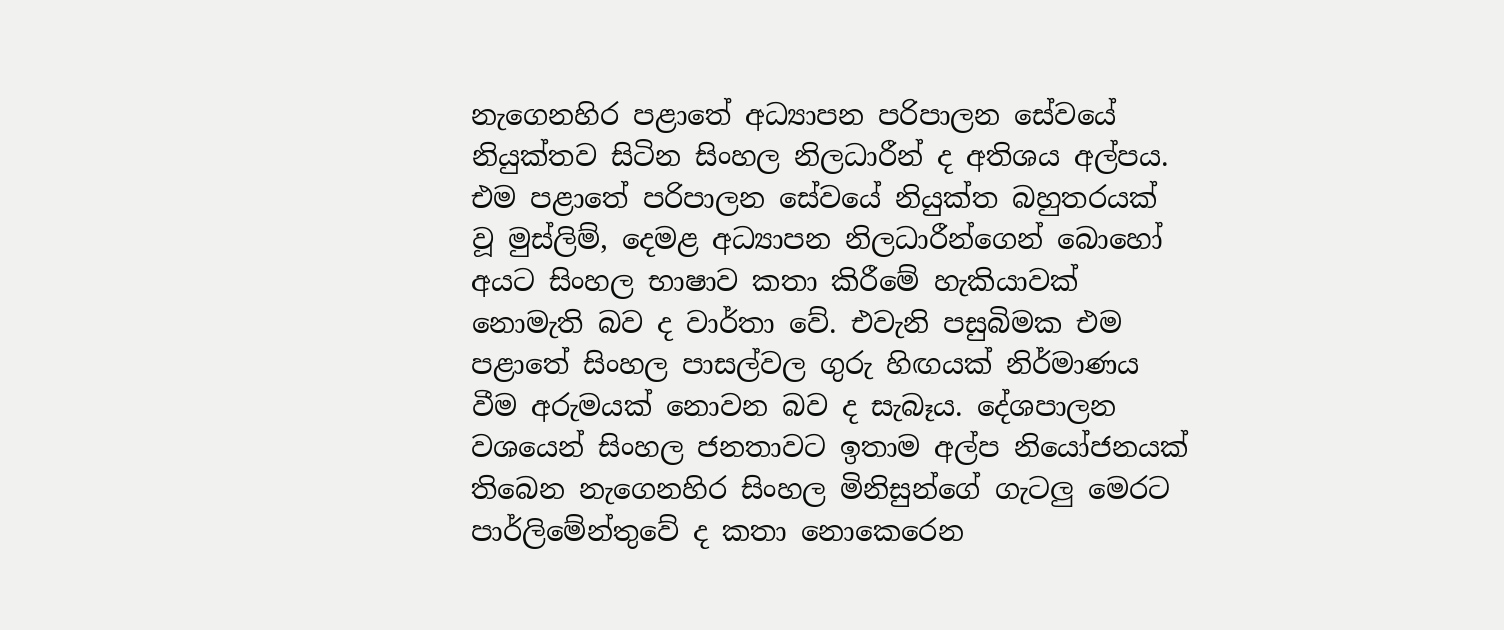නැගෙනහිර පළාතේ අධ්‍යාපන පරිපාලන සේවයේ නියුක්තව සිටින සිංහල නිලධාරීන් ද අතිශය අල්පය. එම පළාතේ පරිපාලන සේවයේ නියුක්ත බහුතරයක් වූ මුස්ලිම්, දෙමළ අධ්‍යාපන නිලධාරීන්ගෙන් බොහෝ අයට සිංහල භාෂාව කතා කිරීමේ හැකියාවක් නොමැති බව ද වාර්තා වේ. එවැනි පසුබිමක එම පළාතේ සිංහල පාසල්වල ගුරු හිඟයක් නිර්මාණය වීම අරුමයක් නොවන බව ද සැබෑය. දේශපාලන වශයෙන් සිංහල ජනතාවට ඉතාම අල්ප නියෝජනයක් තිබෙන නැගෙනහිර සිංහල මිනිසුන්ගේ ගැටලු මෙරට පාර්ලිමේන්තුවේ ද කතා නොකෙරෙන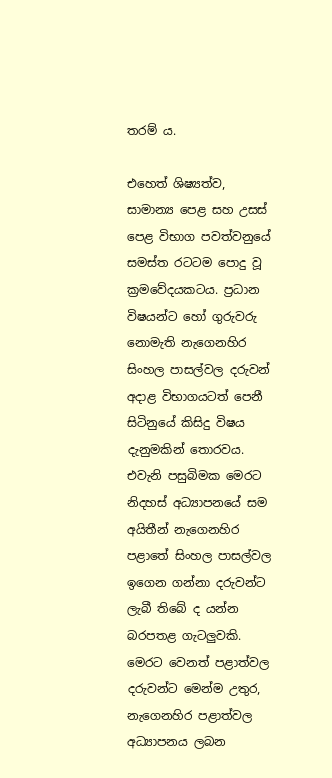තරම් ය.

එහෙත් ශිෂ්‍යත්ව, සාමාන්‍ය පෙළ සහ උසස් පෙළ විභාග පවත්වනුයේ සමස්ත රටටම පොදු වූ ක්‍රමවේදයකටය. ප්‍රධාන විෂයන්ට හෝ ගුරුවරු නොමැති නැගෙනහිර සිංහල පාසල්වල දරුවන් අදාළ විභාගයටත් පෙනී සිටිනුයේ කිසිදු විෂය දැනුමකින් තොරවය. එවැනි පසුබිමක මෙරට නිදහස් අධ්‍යාපනයේ සම අයිතීන් නැගෙනහිර පළාතේ සිංහල පාසල්වල ඉගෙන ගන්නා දරුවන්ට ලැබී තිබේ ද යන්න බරපතළ ගැටලුවකි. මෙරට වෙනත් පළාත්වල දරුවන්ට මෙන්ම උතුර, නැගෙනහිර පළාත්වල අධ්‍යාපනය ලබන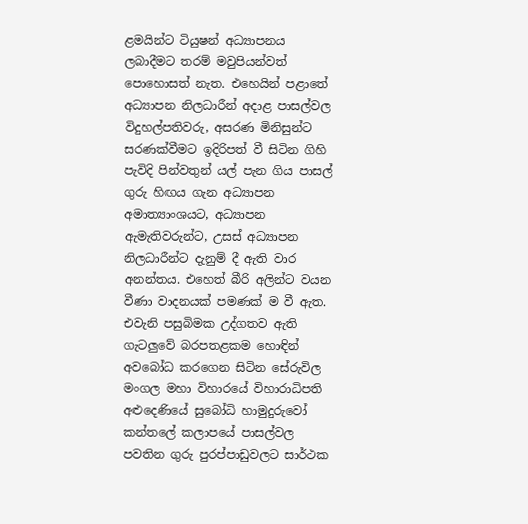ළමයින්ට ටියුෂන් අධ්‍යාපනය ලබාදීමට තරම් මවුපියන්වත් පොහොසත් නැත. එහෙයින් පළාතේ අධ්‍යාපන නිලධාරීන් අදාළ පාසල්වල විදුහල්පතිවරු, අසරණ මිනිසුන්ට සරණක්වීමට ඉදිරිපත් වී සිටින ගිහි පැවිදි පින්වතුන් යල් පැන ගිය පාසල් ගුරු හිඟය ගැන අධ්‍යාපන අමාත්‍යාංශයට, අධ්‍යාපන ඇමැතිවරුන්ට, උසස් අධ්‍යාපන නිලධාරීන්ට දැනුම් දී ඇති වාර අනන්තය. එහෙත් බීරි අලින්ට වයන වීණා වාදනයක් පමණක් ම වී ඇත. එවැනි පසුබිමක උද්ගතව ඇති ගැටලුවේ බරපතළකම හොඳින් අවබෝධ කරගෙන සිටින සේරුවිල මංගල මහා විහාරයේ විහාරාධිපති අළුදෙණියේ සුබෝධි හාමුදුරුවෝ කන්තලේ කලාපයේ පාසල්වල පවතින ගුරු පුරප්පාඩුවලට සාර්ථක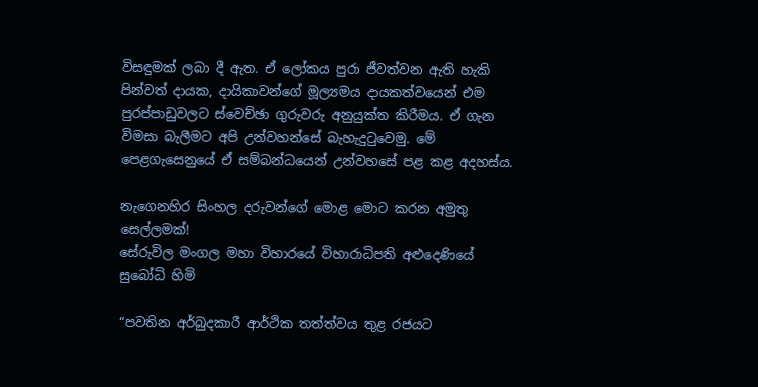විසඳුමක් ලබා දී ඇත. ඒ ලෝකය පුරා ජීවත්වන ඇති හැකි පින්වත් දායක, දායිකාවන්ගේ මූල්‍යමය දායකත්වයෙන් එම පුරප්පාඩුවලට ස්වෙච්ඡා ගුරුවරු අනුයුක්ත කිරීමය. ඒ ගැන විමසා බැලීමට අපි උන්වහන්සේ බැහැදුටුවෙමු. මේ පෙළගැසෙනුයේ ඒ සම්බන්ධයෙන් උන්වහසේ පළ කළ අදහස්ය.

නැගෙනහිර සිංහල දරුවන්ගේ මොළ මොට කරන අමුතු සෙල්ලමක්!
සේරුවිල මංගල මහා විහාරයේ විහාරාධිපති අළුදෙණියේ සුබෝධි හිමි

“පවතින අර්බුදකාරී ආර්ථික තත්ත්වය තුළ රජයට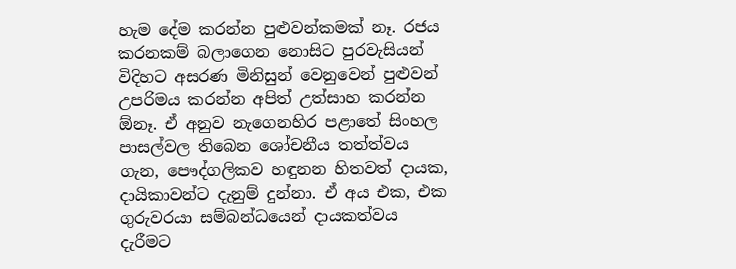හැම දේම කරන්න පුළුවන්කමක් නෑ. රජය කරනකම් බලාගෙන නොසිට පුරවැසියන් විදිහට අසරණ මිනිසුන් වෙනුවෙන් පුළුවන් උපරිමය කරන්න අපිත් උත්සාහ කරන්න ඕනෑ. ඒ අනුව නැගෙනහිර පළාතේ සිංහල පාසල්වල තිබෙන ශෝචනීය තත්ත්වය ගැන, පෞද්ගලිකව හඳුනන හිතවත් දායක, දායිකාවන්ට දැනුම් දුන්නා. ඒ අය එක, එක ගුරුවරයා සම්බන්ධයෙන් දායකත්වය දැරීමට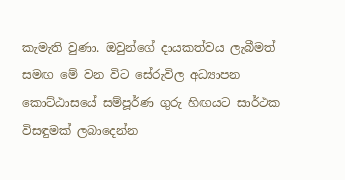කැමැති වුණා. ඔවුන්ගේ දායකත්වය ලැබීමත් සමඟ මේ වන විට සේරුවිල අධ්‍යාපන කොට්ඨාසයේ සම්පූර්ණ ගුරු හිඟයට සාර්ථක විසඳුමක් ලබාදෙන්න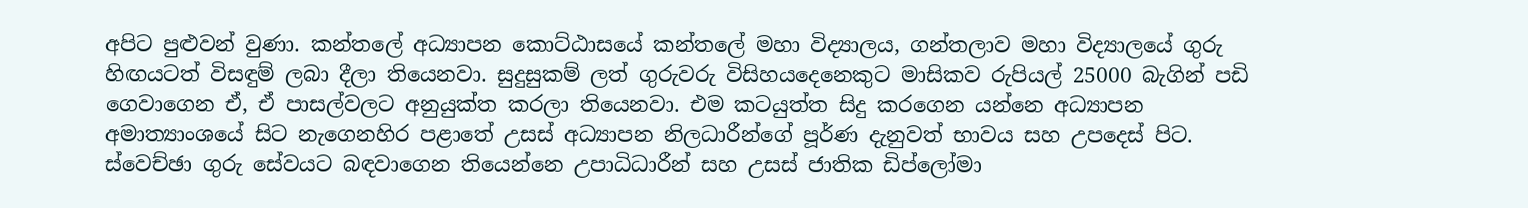අපිට පුළුවන් වුණා. කන්තලේ අධ්‍යාපන කොට්ඨාසයේ කන්තලේ මහා විද්‍යාලය, ගන්තලාව මහා විද්‍යාලයේ ගුරු හිඟයටත් විසඳුම් ලබා දීලා තියෙනවා. සුදුසුකම් ලත් ගුරුවරු විසිහයදෙනෙකුට මාසිකව රුපියල් 25000 බැගින් පඩි ගෙවාගෙන ඒ, ඒ පාසල්වලට අනුයුක්ත කරලා තියෙනවා. එම කටයුත්ත සිදු කරගෙන යන්නෙ අධ්‍යාපන අමාත්‍යාංශයේ සිට නැගෙනහිර පළාතේ උසස් අධ්‍යාපන නිලධාරීන්ගේ පූර්ණ දැනුවත් භාවය සහ උපදෙස් පිට. ස්වෙච්ඡා ගුරු සේවයට බඳවාගෙන තියෙන්නෙ උපාධිධාරීන් සහ උසස් ජාතික ඩිප්ලෝමා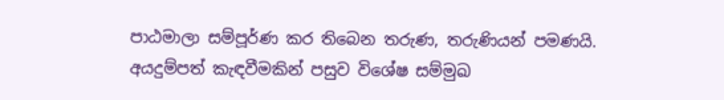පාඨමාලා සම්පූර්ණ කර තිබෙන තරුණ, තරුණියන් පමණයි. අයදුම්පත් කැඳවීමකින් පසුව විශේෂ සම්මුඛ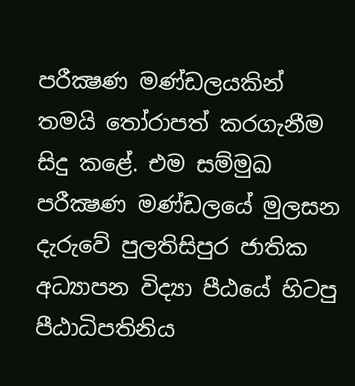පරීක්‍ෂණ මණ්ඩලයකින් තමයි තෝරාපත් කරගැනීම සිදු කළේ. එම සම්මුඛ පරීක්‍ෂණ මණ්ඩලයේ මුලසන දැරුවේ පුලතිසිපුර ජාතික අධ්‍යාපන විද්‍යා පීඨයේ හිටපු පීඨාධිපතිනිය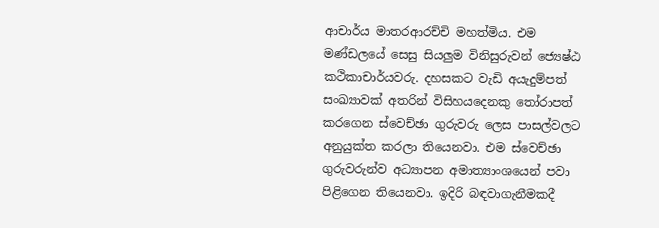ආචාර්ය මාතරආරච්චි මහත්මිය. එම මණ්ඩලයේ සෙසු සියලුම විනිසුරුවන් ජ්‍යෙෂ්ඨ කථිකාචාර්යවරු. දහසකට වැඩි අයැදුම්පත් සංඛ්‍යාවක් අතරින් විසිහයදෙනකු තෝරාපත් කරගෙන ස්වෙච්ඡා ගුරුවරු ලෙස පාසල්වලට අනුයුක්ත කරලා තියෙනවා. එම ස්වෙච්ඡා ගුරුවරුන්ව අධ්‍යාපන අමාත්‍යාංශයෙන් පවා පිළිගෙන තියෙනවා. ඉදිරි බඳවාගැනීමකදී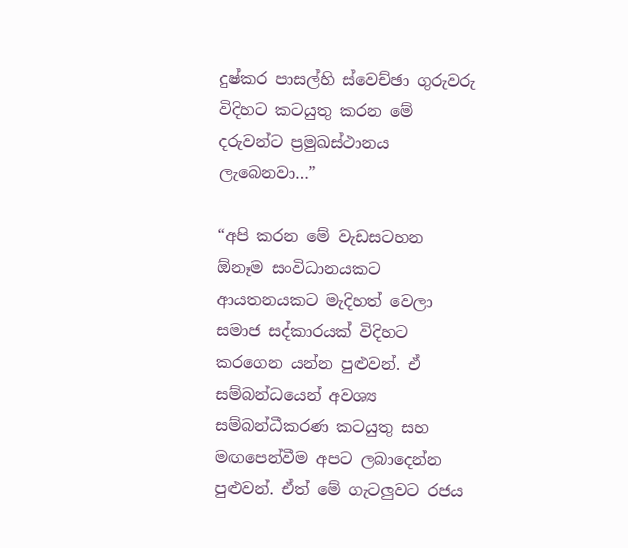දුෂ්කර පාසල්හි ස්වෙච්ඡා ගුරුවරු විදිහට කටයුතු කරන මේ දරුවන්ට ප්‍රමුඛස්ථානය ලැබෙනවා…”

“අපි කරන මේ වැඩසටහන ඕනෑම සංවිධානයකට ආයතනයකට මැදිහත් වෙලා සමාජ සද්කාරයක් විදිහට කරගෙන යන්න පුළුවන්. ඒ සම්බන්ධයෙන් අවශ්‍ය සම්බන්ධීකරණ කටයුතු සහ මඟපෙන්වීම අපට ලබාදෙන්න පුළුවන්. ඒත් මේ ගැටලුවට රජය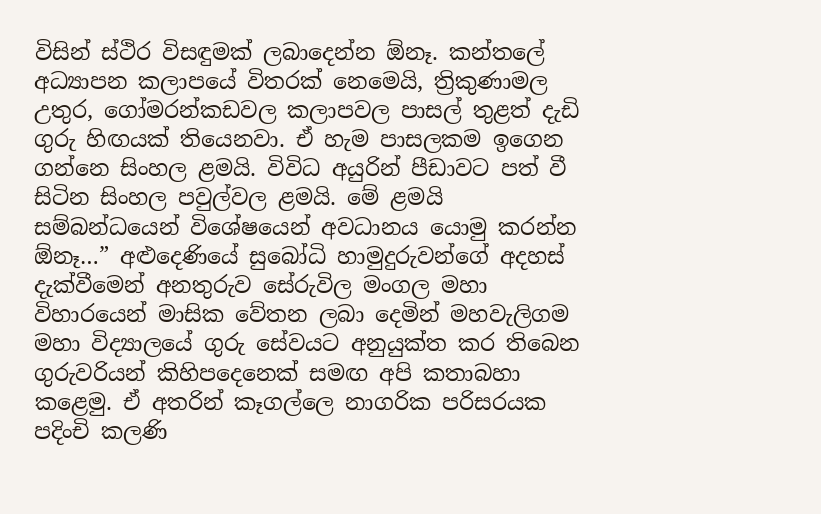විසින් ස්ථිර විසඳුමක් ලබාදෙන්න ඕනෑ. කන්තලේ අධ්‍යාපන කලාපයේ විතරක් නෙමෙයි, ත්‍රිකුණාමල උතුර, ගෝමරන්කඩවල කලාපවල පාසල් තුළත් දැඩි ගුරු හිඟයක් තියෙනවා. ඒ හැම පාසලකම ඉගෙන ගන්නෙ සිංහල ළමයි. විවිධ අයුරින් පීඩාවට පත් වී සිටින සිංහල පවුල්වල ළමයි. මේ ළමයි සම්බන්ධයෙන් විශේෂයෙන් අවධානය යොමු කරන්න ඕනෑ…” අළුදෙණියේ සුබෝධි හාමුදුරුවන්ගේ අදහස් දැක්වීමෙන් අනතුරුව සේරුවිල මංගල මහා විහාරයෙන් මාසික වේතන ලබා දෙමින් මහවැලිගම මහා විද්‍යාලයේ ගුරු සේවයට අනුයුක්ත කර තිබෙන ගුරුවරියන් කිහිපදෙනෙක් සමඟ අපි කතාබහා කළෙමු. ඒ අතරින් කෑගල්ලෙ නාගරික පරිසරයක පදිංචි කලණි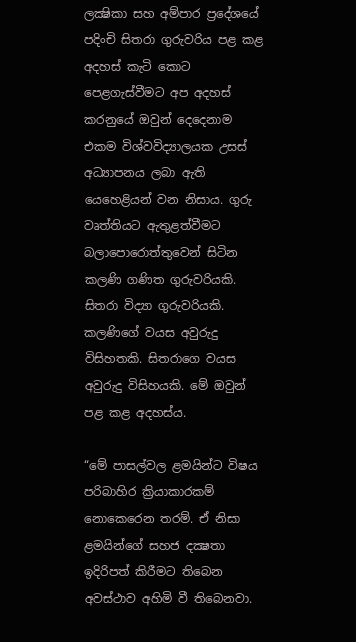ලක්‍ෂිකා සහ අම්පාර ප්‍රදේශයේ පදිංචි සිතරා ගුරුවරිය පළ කළ අදහස් කැටි කොට පෙළගැස්වීමට අප අදහස් කරනුයේ ඔවුන් දෙදෙනාම එකම විශ්වවිද්‍යාලයක උසස් අධ්‍යාපනය ලබා ඇති යෙහෙළියන් වන නිසාය. ගුරු වෘත්තියට ඇතුළත්වීමට බලාපොරොත්තුවෙන් සිටින කලණි ගණිත ගුරුවරියකි. සිතරා විද්‍යා ගුරුවරියකි. කලණිගේ වයස අවුරුදු විසිහතකි. සිතරාගෙ වයස අවුරුදු විසිහයකි. මේ ඔවුන් පළ කළ අදහස්ය.

“මේ පාසල්වල ළමයින්ට විෂය පරිබාහිර ක්‍රියාකාරකම් නොකෙරෙන තරම්. ඒ නිසා ළමයින්ගේ සහජ දක්‍ෂතා ඉදිරිපත් කිරීමට තිබෙන අවස්ථාව අහිමි වී තිබෙනවා.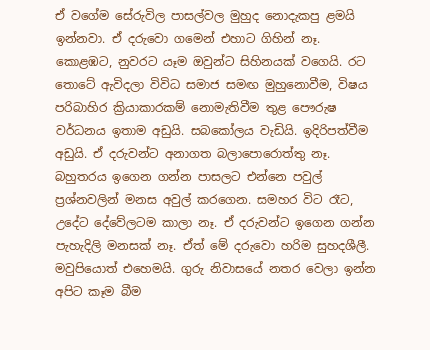ඒ වගේම සේරුවිල පාසල්වල මුහුද නොදැකපු ළමයි ඉන්නවා. ඒ දරුවො ගමෙන් එහාට ගිහින් නෑ. කොළඹට, නුවරට යෑම ඔවුන්ට සිහිනයක් වගෙයි. රට තොටේ ඇවිදලා විවිධ සමාජ සමඟ මුහුනොවීම, විෂය පරිබාහිර ක්‍රියාකාරකම් නොමැතිවීම තුළ පෞරුෂ වර්ධනය ඉතාම අඩුයි. සබකෝලය වැඩියි. ඉදිරිපත්වීම අඩුයි. ඒ දරුවන්ට අනාගත බලාපොරොත්තු නෑ. බහුතරය ඉගෙන ගන්න පාසලට එන්නෙ පවුල් ප්‍රශ්නවලින් මනස අවුල් කරගෙන. සමහර විට රෑට, උදේට දේවේලටම කාලා නෑ. ඒ දරුවන්ට ඉගෙන ගන්න පැහැදිලි මනසක් නෑ. ඒත් මේ දරුවො හරිම සුහදශීලී. මවුපියොත් එහෙමයි. ගුරු නිවාසයේ නතර වෙලා ඉන්න අපිට කෑම බීම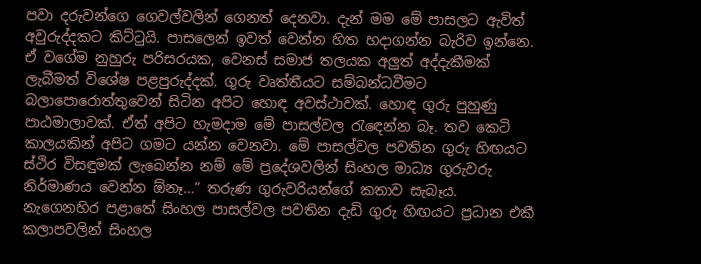පවා දරුවන්ගෙ ගෙවල්වලින් ගෙනත් දෙනවා. දැන් මම මේ පාසලට ඇවිත් අවුරුද්දකට කිට්ටුයි. පාසලෙන් ඉවත් වෙන්න හිත හදාගන්න බැරිව ඉන්නෙ. ඒ වගේම නුහුරු පරිසරයක, වෙනස් සමාජ තලයක අලුත් අද්දැකීමක් ලැබීමත් විශේෂ පළපුරුද්දක්. ගුරු වෘත්තීයට සම්බන්ධවීමට බලාපොරොත්තුවෙන් සිටින අපිට හොඳ අවස්ථාවක්. හොඳ ගුරු පුහුණු පාඨමාලාවක්. ඒත් අපිට හැමදාම මේ පාසල්වල රැඳෙන්න බෑ. තව කෙටි කාලයකින් අපිට ගමට යන්න වෙනවා. මේ පාසල්වල පවතින ගුරු හිඟයට ස්ථිර විසඳුමක් ලැබෙන්න නම් මේ ප්‍රදේශවලින් සිංහල මාධ්‍ය ගුරුවරු නිර්මාණය වෙන්න ඕනෑ…” තරුණ ගුරුවරියන්ගේ කතාව සැබෑය. නැගෙනහිර පළාතේ සිංහල පාසල්වල පවතින දැඩි ගුරු හිඟයට ප්‍රධාන එකී කලාපවලින් සිංහල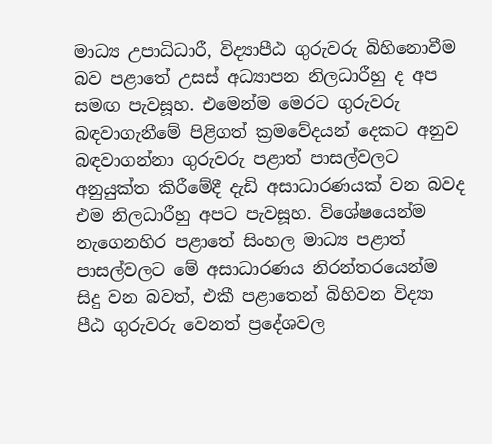මාධ්‍ය උපාධිධාරී, විද්‍යාපීඨ ගුරුවරු බිහිනොවීම බව පළාතේ උසස් අධ්‍යාපන නිලධාරීහු ද අප සමඟ පැවසූහ. එමෙන්ම මෙරට ගුරුවරු බඳවාගැනීමේ පිළිගත් ක්‍රමවේදයන් දෙකට අනුව බඳවාගන්නා ගුරුවරු පළාත් පාසල්වලට අනුයුක්ත කිරීමේදී දැඩි අසාධාරණයක් වන බවද එම නිලධාරීහු අපට පැවසූහ. විශේෂයෙන්ම නැගෙනහිර පළාතේ සිංහල මාධ්‍ය පළාත් පාසල්වලට මේ අසාධාරණය නිරන්තරයෙන්ම සිදු වන බවත්, එකී පළාතෙන් බිහිවන විද්‍යා පීඨ ගුරුවරු වෙනත් ප්‍රදේශවල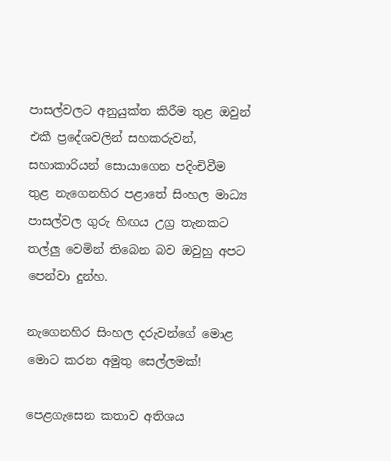පාසල්වලට අනුයුක්ත කිරීම තුළ ඔවුන් එකී ප්‍රදේශවලින් සහකරුවන්, සහාකාරියන් සොයාගෙන පදිංචිවීම තුළ නැගෙනහිර පළාතේ සිංහල මාධ්‍ය පාසල්වල ගුරු හිඟය උග්‍ර තැනකට තල්ලු වෙමින් තිබෙන බව ඔවුහු අපට පෙන්වා දුන්හ.

නැගෙනහිර සිංහල දරුවන්ගේ මොළ මොට කරන අමුතු සෙල්ලමක්!

පෙළගැසෙන කතාව අතිශය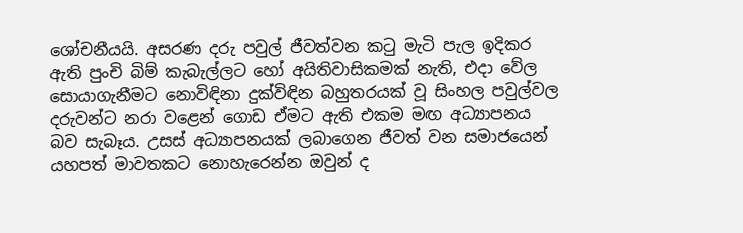ශෝචනීයයි. අසරණ දරු පවුල් ජීවත්වන කටු මැටි පැල ඉදිකර ඇති පුංචි බිම් කැබැල්ලට හෝ අයිතිවාසිකමක් නැති, එදා වේල සොයාගැනීමට නොවිඳිනා දුක්විඳින බහුතරයක් වූ සිංහල පවුල්වල දරුවන්ට නරා වළෙන් ගොඩ ඒමට ඇති එකම මඟ අධ්‍යාපනය බව සැබෑය. උසස් අධ්‍යාපනයක් ලබාගෙන ජීවත් වන සමාජයෙන් යහපත් මාවතකට නොහැරෙන්න ඔවුන් ද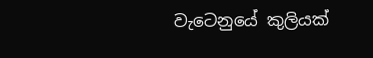වැටෙනුයේ කුලියක්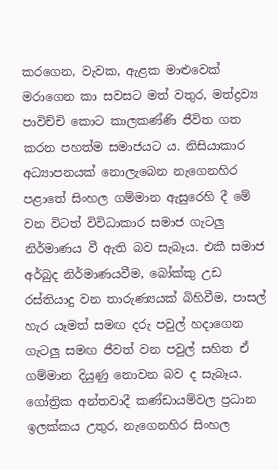කරගෙන, වැවක, ඇළක මාළුවෙක් මරාගෙන කා සවසට මත් වතුර, මත්ද්‍රව්‍ය පාවිච්චි කොට කාලකණ්ණි ජීවිත ගත කරන පහත්ම සමාජයට ය. නිසියාකාර අධ්‍යාපනයක් නොලැබෙන නැගෙනහිර පළාතේ සිංහල ගම්මාන ඇසුරෙහි දී මේ වන විටත් විවිධාකාර සමාජ ගැටලු නිර්මාණය වී ඇති බව සැබෑය. එකී සමාජ අර්බුද නිර්මාණයවීම, බෝක්කු උඩ රස්තියාදු වන තාරුණ්‍යයක් බිහිවීම, පාසල් හැර යෑමත් සමඟ දරු පවුල් හදාගෙන ගැටලු සමඟ ජීවත් වන පවුල් සහිත ඒ ගම්මාන දියුණු නොවන බව ද සැබෑය. ගෝත්‍රික අන්තවාදී කණ්ඩායම්වල ප්‍රධාන ඉලක්කය උතුර, නැගෙනහිර සිංහල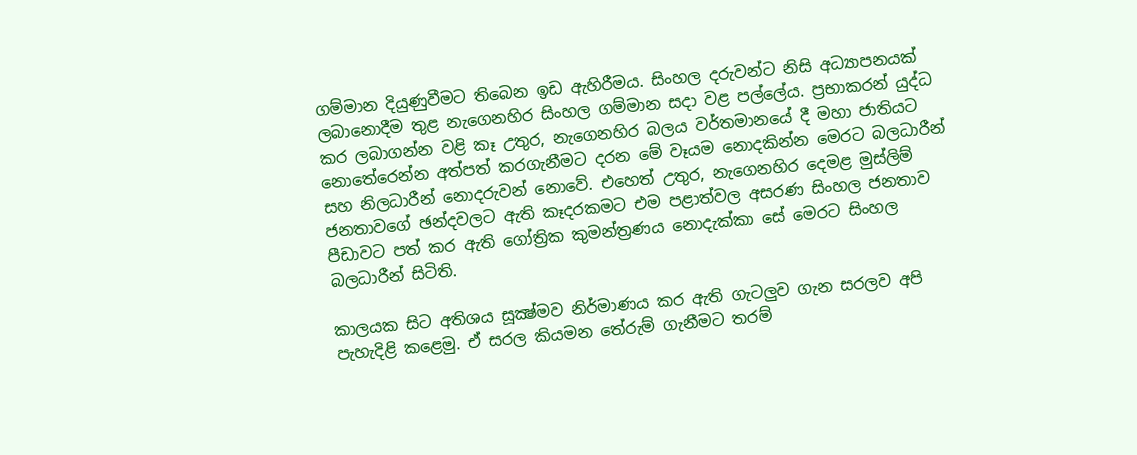ගම්මාන දියුණුවීමට තිබෙන ඉඩ ඇහිරීමය. සිංහල දරුවන්ට නිසි අධ්‍යාපනයක් ලබානොදීම තුළ නැගෙනහිර සිංහල ගම්මාන සදා වළ පල්ලේය. ප්‍රභාකරන් යුද්ධ කර ලබාගන්න වළි කෑ උතුර, නැගෙනහිර බලය වර්තමානයේ දී මහා ජාතියට නොතේරෙන්න අත්පත් කරගැනීමට දරන මේ වෑයම නොදකින්න මෙරට බලධාරීන් සහ නිලධාරීන් නොදරුවන් නොවේ. එහෙත් උතුර, නැගෙනහිර දෙමළ මුස්ලිම් ජනතාවගේ ඡන්දවලට ඇති කෑදරකමට එම පළාත්වල අසරණ සිංහල ජනතාව පීඩාවට පත් කර ඇති ගෝත්‍රික කුමන්ත්‍රණය නොදැක්කා සේ මෙරට සිංහල බලධාරීන් සිටිති.

කාලයක සිට අතිශය සූක්‍ෂ්මව නිර්මාණය කර ඇති ගැටලුව ගැන සරලව අපි පැහැදිළි කළෙමු. ඒ සරල කියමන තේරුම් ගැනීමට තරම්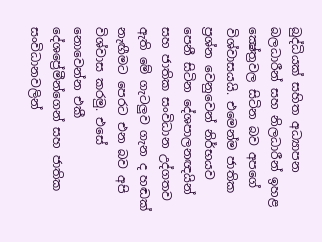බුද්ධියක් සහිත අධ්‍යාපන බලධාරීන් සහ නිලධාරීන් ඉහළ ක්‍ෂේත්‍රවල සිටින බව අපගේ විශ්වාසයයි. එමෙන්ම ජාතික ප්‍රශ්න වෙනුවෙන් නිර්භයව පෙනී සිටින දේශපාලනඥයින් සහ ජාතික සංවිධාන උද්ගතව ඇති මේ ගැටලුව ගැන ද හඬක් නැඟීමට පෙරට එන බව අපි විශ්වාස කරමු. එසේ නොවෙන්න එකී දේශප්‍රේමීන්ගෙන් සහ ජාතික සංවිධානවලින්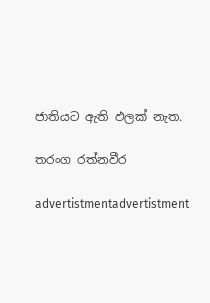ජාතියට ඇති ඵලක් නැත.

තරංග රත්නවීර

advertistmentadvertistment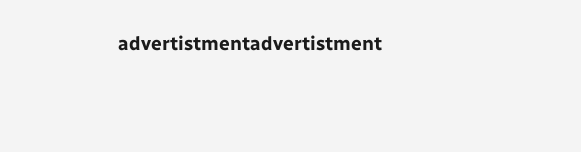advertistmentadvertistment